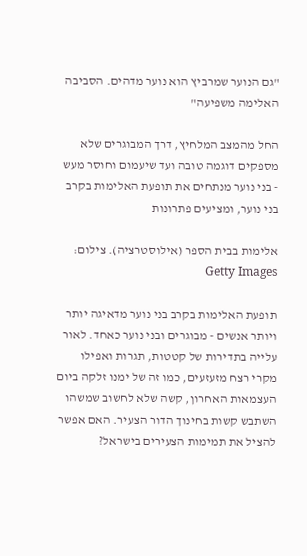"גם הנוער שמרביץ הוא נוער מדהים. הסביבה האלימה משפיעה"

החל מהמצב המלחיץ, דרך המבוגרים שלא מספקים דוגמה טובה ועד שיעמום וחוסר מעש - בני נוער מנתחים את תופעת האלימות בקרב בני נוער, ומציעים פתרונות

אלימות בבית הספר (אילוסטרציה). צילום: Getty Images

תופעת האלימות בקרב בני נוער מדאיגה יותר ויותר אנשים - מבוגרים ובני נוער כאחד. לאור עלייה בתדירות של קטטות, תגרות ואפילו מקרי רצח מזעזעים, כמו זה של ימנו זלקה ביום העצמאות האחרון, קשה שלא לחשוב שמשהו השתבש קשות בחינוך הדור הצעיר. האם אפשר להציל את תמימות הצעירים בישראל?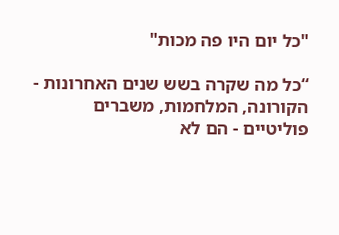"כל יום היו פה מכות"

“כל מה שקרה בשש שנים האחרונות - הקורונה, המלחמות, משברים פוליטיים - הם לא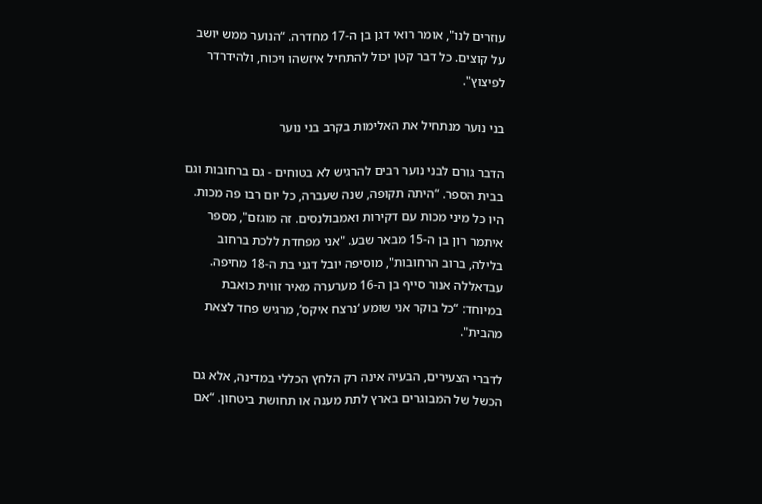עוזרים לנו", אומר רואי דגן בן ה-17 מחדרה. “הנוער ממש יושב על קוצים. כל דבר קטן יכול להתחיל איזשהו ויכוח, ולהידרדר לפיצוץ".

בני נוער מנתחיל את האלימות בקרב בני נוער

הדבר גורם לבני נוער רבים להרגיש לא בטוחים - גם ברחובות וגם בבית הספר. “היתה תקופה, שנה שעברה, כל יום רבו פה מכות. היו כל מיני מכות עם דקירות ואמבולנסים. זה מוגזם", מספר איתמר רון בן ה-15 מבאר שבע. "אני מפחדת ללכת ברחוב בלילה, ברוב הרחובות", מוסיפה יובל דגני בת ה-18 מחיפה. עבדאללה אנור סייף בן ה-16 מערערה מאיר זווית כואבת במיוחד: “כל בוקר אני שומע ‘נרצח איקס’, מרגיש פחד לצאת מהבית".

לדברי הצעירים, הבעיה אינה רק הלחץ הכללי במדינה, אלא גם הכשל של המבוגרים בארץ לתת מענה או תחושת ביטחון. “אם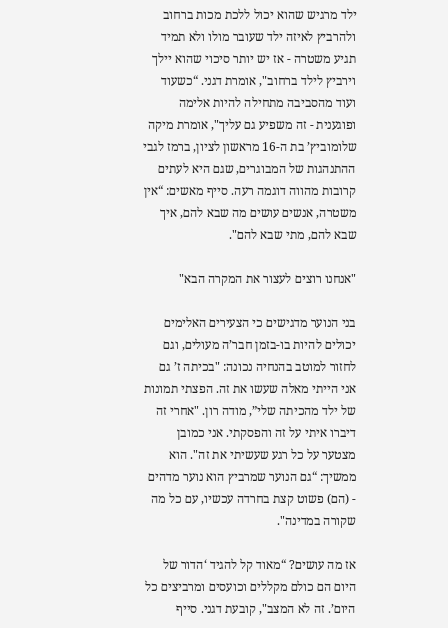ילד מרגיש שהוא יכול ללכת מכות ברחוב ולהרביץ לאיזה ילד שעובר מולו ולא תמיד תגיע משטרה - אז יש יותר סיכוי שהוא יילך וירביץ לילד ברחוב", אומרת דגני. “כשעוד ועוד מהסביבה מתחילה להיות אלימה ופוגענית - זה משפיע גם עליך", אומרת מיקה שלומוביץ’ בת ה-16 מראשון לציון, ברמז לגבי ההתנהגות של המבוגרים, שגם היא לעתים קרובות מהווה דוגמה רעה. סייף מאשים: “אין משטרה, אנשים עושים מה שבא להם, איך שבא להם, מתי שבא להם".

"אנחנו רוצים לעצור את המקרה הבא"

בני הנוער מדגישים כי הצעירים האלימים יכולים להיות בו-בזמן חבר’ה מעולים, וגם לחזור למוטב בהנחיה נכונה: "בכיתה ז’ גם אני הייתי מאלה שעשו את זה. הפצתי תמונות של ילד מהכיתה שלי”, מודה רון. "אחרי זה דיברו איתי על זה והפסקתי. אני כמובן מצטער על כל רגע שעשיתי את זה". הוא ממשיך: “גם הנוער שמרביץ הוא נוער מדהים - (הם) פשוט קצת בחרדה עכשיו, עם כל מה שקורה במדינה".

אז מה עושים? “מאוד קל להגיד ‘הדור של היום הם כולם מקללים וכועסים ומרביצים כל היום’. זה לא המצב", קובעת דגני. סייף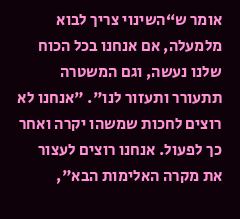אומר ש“השינוי צריך לבוא מלמעלה, אם אנחנו בכל הכוח שלנו נעשה, וגם המשטרה תתעורר ותעזור לנו". "אנחנו לא רוצים לחכות שמשהו יקרה ואחר כך לפעול. אנחנו רוצים לעצור את מקרה האלימות הבא",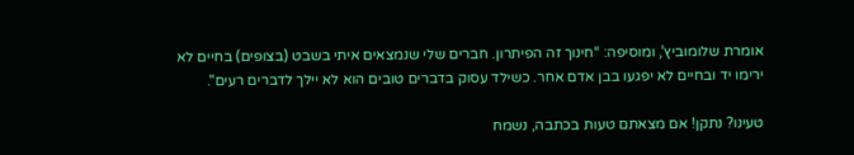אומרת שלומוביץ’, ומוסיפה: “חינוך זה הפיתרון. חברים שלי שנמצאים איתי בשבט (בצופים) בחיים לא ירימו יד ובחיים לא יפגעו בבן אדם אחר. כשילד עסוק בדברים טובים הוא לא יילך לדברים רעים".

טעינו? נתקן! אם מצאתם טעות בכתבה, נשמח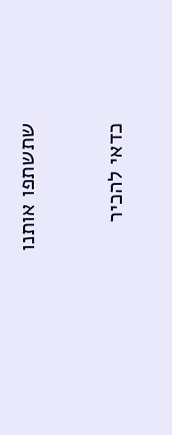שתשתפו אותנו

כדאי להכיר